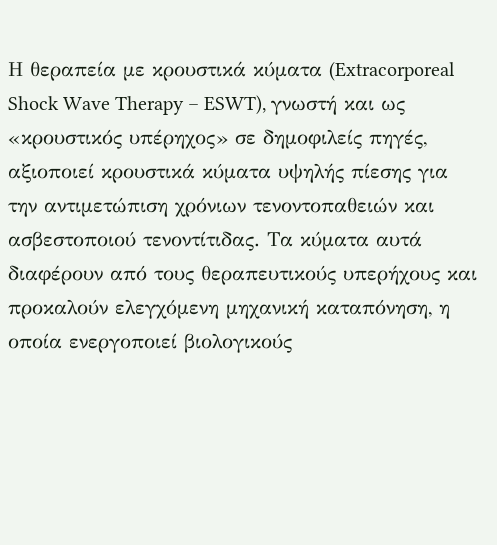Η θεραπεία με κρουστικά κύματα (Extracorporeal Shock Wave Therapy – ESWT), γνωστή και ως «κρουστικός υπέρηχος» σε δημοφιλείς πηγές, αξιοποιεί κρουστικά κύματα υψηλής πίεσης για την αντιμετώπιση χρόνιων τενοντοπαθειών και ασβεστοποιού τενοντίτιδας. Τα κύματα αυτά διαφέρουν από τους θεραπευτικούς υπερήχους και προκαλούν ελεγχόμενη μηχανική καταπόνηση, η οποία ενεργοποιεί βιολογικούς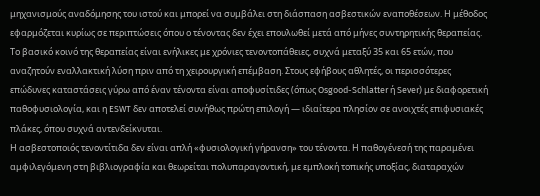μηχανισμούς αναδόμησης του ιστού και μπορεί να συμβάλει στη διάσπαση ασβεστικών εναποθέσεων. Η μέθοδος εφαρμόζεται κυρίως σε περιπτώσεις όπου ο τένοντας δεν έχει επουλωθεί μετά από μήνες συντηρητικής θεραπείας.
Το βασικό κοινό της θεραπείας είναι ενήλικες με χρόνιες τενοντοπάθειες, συχνά μεταξύ 35 και 65 ετών, που αναζητούν εναλλακτική λύση πριν από τη χειρουργική επέμβαση. Στους εφήβους αθλητές, οι περισσότερες επώδυνες καταστάσεις γύρω από έναν τένοντα είναι αποφυσίτιδες (όπως Osgood-Schlatter ή Sever) με διαφορετική παθοφυσιολογία, και η ESWT δεν αποτελεί συνήθως πρώτη επιλογή — ιδιαίτερα πλησίον σε ανοιχτές επιφυσιακές πλάκες, όπου συχνά αντενδείκνυται.
Η ασβεστοποιός τενοντίτιδα δεν είναι απλή «φυσιολογική γήρανση» του τένοντα. Η παθογένεσή της παραμένει αμφιλεγόμενη στη βιβλιογραφία και θεωρείται πολυπαραγοντική, με εμπλοκή τοπικής υποξίας, διαταραχών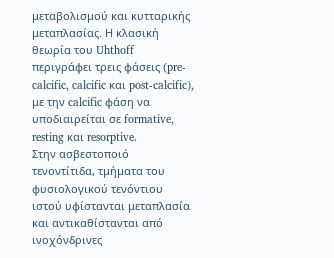μεταβολισμού και κυτταρικής μεταπλασίας. Η κλασική θεωρία του Uhthoff περιγράφει τρεις φάσεις (pre-calcific, calcific και post-calcific), με την calcific φάση να υποδιαιρείται σε formative, resting και resorptive.
Στην ασβεστοποιό τενοντίτιδα, τμήματα του φυσιολογικού τενόντιου ιστού υφίστανται μεταπλασία και αντικαθίστανται από ινοχόνδρινες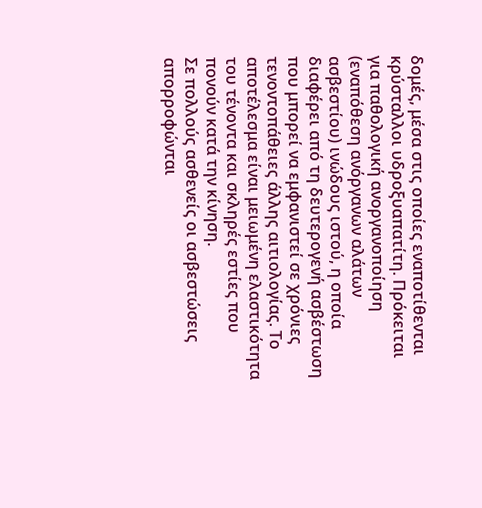δομές, μέσα στις οποίες εναποτίθενται κρύσταλλοι υδροξυαπατίτη. Πρόκειται για παθολογική ανοργανοποίηση (εναπόθεση ανόργανων αλάτων ασβεστίου) ινώδους ιστού, η οποία διαφέρει από τη δευτερογενή ασβέστωση που μπορεί να εμφανιστεί σε χρόνιες τενοντοπάθειες άλλης αιτιολογίας. Το αποτέλεσμα είναι μειωμένη ελαστικότητα του τένοντα και σκληρές εστίες που πονούν κατά την κίνηση.
Σε πολλούς ασθενείς οι ασβεστώσεις απορροφώνται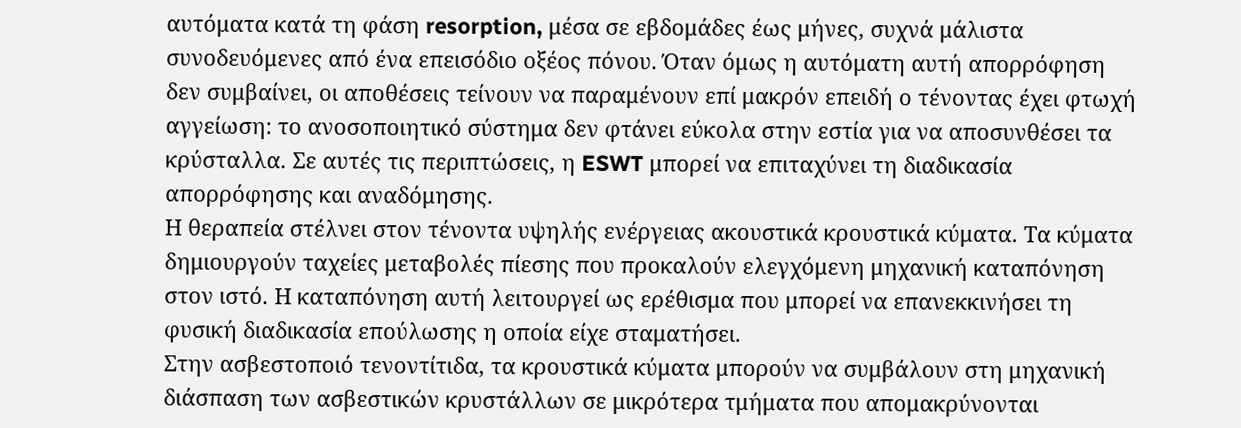αυτόματα κατά τη φάση resorption, μέσα σε εβδομάδες έως μήνες, συχνά μάλιστα συνοδευόμενες από ένα επεισόδιο οξέος πόνου. Όταν όμως η αυτόματη αυτή απορρόφηση δεν συμβαίνει, οι αποθέσεις τείνουν να παραμένουν επί μακρόν επειδή ο τένοντας έχει φτωχή αγγείωση: το ανοσοποιητικό σύστημα δεν φτάνει εύκολα στην εστία για να αποσυνθέσει τα κρύσταλλα. Σε αυτές τις περιπτώσεις, η ESWT μπορεί να επιταχύνει τη διαδικασία απορρόφησης και αναδόμησης.
Η θεραπεία στέλνει στον τένοντα υψηλής ενέργειας ακουστικά κρουστικά κύματα. Τα κύματα δημιουργούν ταχείες μεταβολές πίεσης που προκαλούν ελεγχόμενη μηχανική καταπόνηση στον ιστό. Η καταπόνηση αυτή λειτουργεί ως ερέθισμα που μπορεί να επανεκκινήσει τη φυσική διαδικασία επούλωσης η οποία είχε σταματήσει.
Στην ασβεστοποιό τενοντίτιδα, τα κρουστικά κύματα μπορούν να συμβάλουν στη μηχανική διάσπαση των ασβεστικών κρυστάλλων σε μικρότερα τμήματα που απομακρύνονται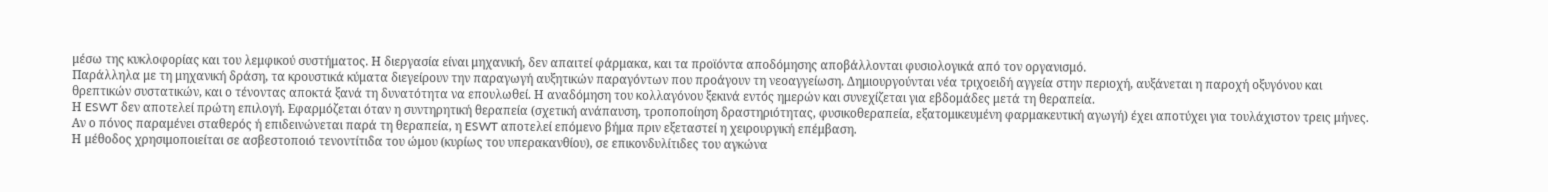μέσω της κυκλοφορίας και του λεμφικού συστήματος. Η διεργασία είναι μηχανική, δεν απαιτεί φάρμακα, και τα προϊόντα αποδόμησης αποβάλλονται φυσιολογικά από τον οργανισμό.
Παράλληλα με τη μηχανική δράση, τα κρουστικά κύματα διεγείρουν την παραγωγή αυξητικών παραγόντων που προάγουν τη νεοαγγείωση. Δημιουργούνται νέα τριχοειδή αγγεία στην περιοχή, αυξάνεται η παροχή οξυγόνου και θρεπτικών συστατικών, και ο τένοντας αποκτά ξανά τη δυνατότητα να επουλωθεί. Η αναδόμηση του κολλαγόνου ξεκινά εντός ημερών και συνεχίζεται για εβδομάδες μετά τη θεραπεία.
Η ESWT δεν αποτελεί πρώτη επιλογή. Εφαρμόζεται όταν η συντηρητική θεραπεία (σχετική ανάπαυση, τροποποίηση δραστηριότητας, φυσικοθεραπεία, εξατομικευμένη φαρμακευτική αγωγή) έχει αποτύχει για τουλάχιστον τρεις μήνες. Αν ο πόνος παραμένει σταθερός ή επιδεινώνεται παρά τη θεραπεία, η ESWT αποτελεί επόμενο βήμα πριν εξεταστεί η χειρουργική επέμβαση.
Η μέθοδος χρησιμοποιείται σε ασβεστοποιό τενοντίτιδα του ώμου (κυρίως του υπερακανθίου), σε επικονδυλίτιδες του αγκώνα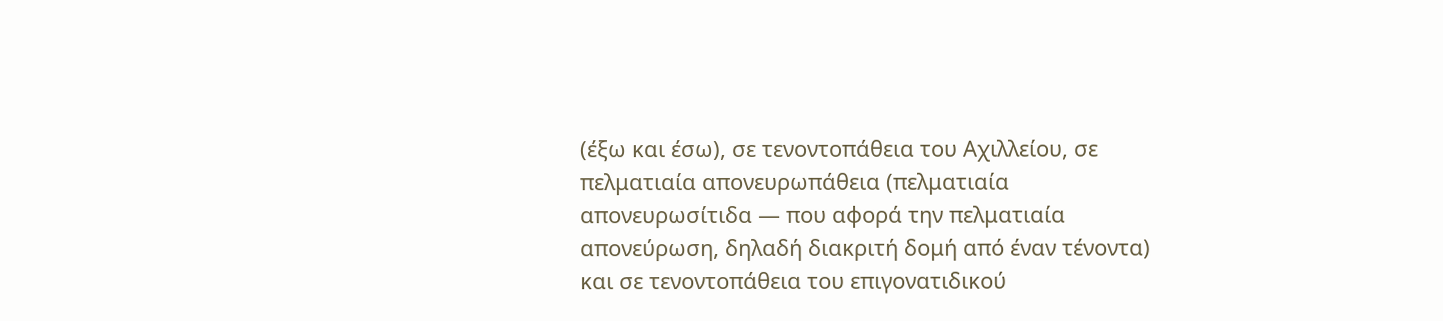(έξω και έσω), σε τενοντοπάθεια του Αχιλλείου, σε πελματιαία απονευρωπάθεια (πελματιαία απονευρωσίτιδα — που αφορά την πελματιαία απονεύρωση, δηλαδή διακριτή δομή από έναν τένοντα) και σε τενοντοπάθεια του επιγονατιδικού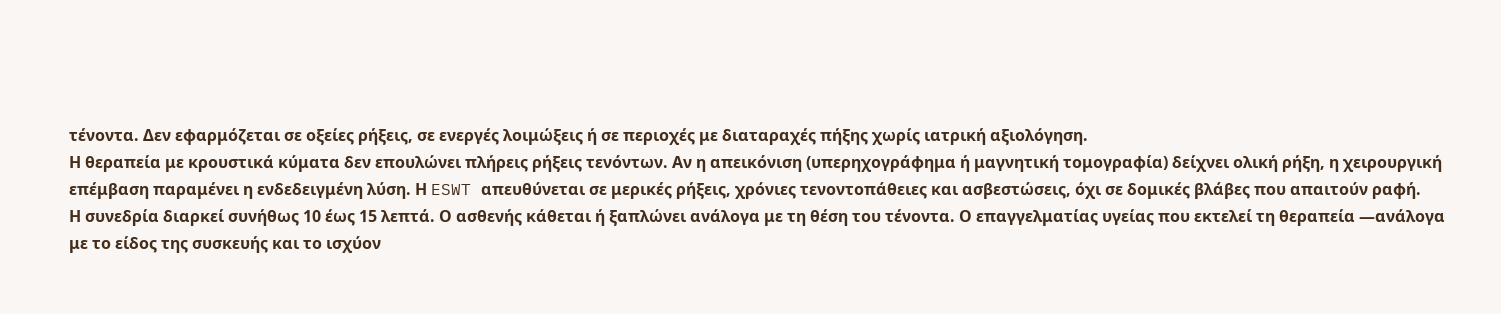τένοντα. Δεν εφαρμόζεται σε οξείες ρήξεις, σε ενεργές λοιμώξεις ή σε περιοχές με διαταραχές πήξης χωρίς ιατρική αξιολόγηση.
Η θεραπεία με κρουστικά κύματα δεν επουλώνει πλήρεις ρήξεις τενόντων. Αν η απεικόνιση (υπερηχογράφημα ή μαγνητική τομογραφία) δείχνει ολική ρήξη, η χειρουργική επέμβαση παραμένει η ενδεδειγμένη λύση. Η ESWT απευθύνεται σε μερικές ρήξεις, χρόνιες τενοντοπάθειες και ασβεστώσεις, όχι σε δομικές βλάβες που απαιτούν ραφή.
Η συνεδρία διαρκεί συνήθως 10 έως 15 λεπτά. Ο ασθενής κάθεται ή ξαπλώνει ανάλογα με τη θέση του τένοντα. Ο επαγγελματίας υγείας που εκτελεί τη θεραπεία —ανάλογα με το είδος της συσκευής και το ισχύον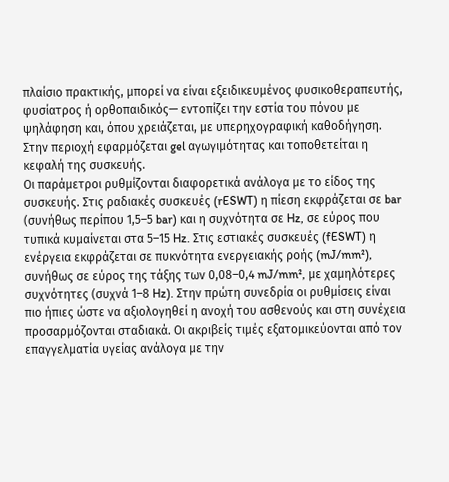πλαίσιο πρακτικής, μπορεί να είναι εξειδικευμένος φυσικοθεραπευτής, φυσίατρος ή ορθοπαιδικός— εντοπίζει την εστία του πόνου με ψηλάφηση και, όπου χρειάζεται, με υπερηχογραφική καθοδήγηση. Στην περιοχή εφαρμόζεται gel αγωγιμότητας και τοποθετείται η κεφαλή της συσκευής.
Οι παράμετροι ρυθμίζονται διαφορετικά ανάλογα με το είδος της συσκευής. Στις ραδιακές συσκευές (rESWT) η πίεση εκφράζεται σε bar (συνήθως περίπου 1,5–5 bar) και η συχνότητα σε Hz, σε εύρος που τυπικά κυμαίνεται στα 5–15 Hz. Στις εστιακές συσκευές (fESWT) η ενέργεια εκφράζεται σε πυκνότητα ενεργειακής ροής (mJ/mm²), συνήθως σε εύρος της τάξης των 0,08–0,4 mJ/mm², με χαμηλότερες συχνότητες (συχνά 1–8 Hz). Στην πρώτη συνεδρία οι ρυθμίσεις είναι πιο ήπιες ώστε να αξιολογηθεί η ανοχή του ασθενούς και στη συνέχεια προσαρμόζονται σταδιακά. Οι ακριβείς τιμές εξατομικεύονται από τον επαγγελματία υγείας ανάλογα με την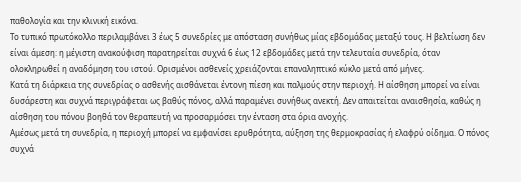παθολογία και την κλινική εικόνα.
Το τυπικό πρωτόκολλο περιλαμβάνει 3 έως 5 συνεδρίες με απόσταση συνήθως μίας εβδομάδας μεταξύ τους. Η βελτίωση δεν είναι άμεση: η μέγιστη ανακούφιση παρατηρείται συχνά 6 έως 12 εβδομάδες μετά την τελευταία συνεδρία, όταν ολοκληρωθεί η αναδόμηση του ιστού. Ορισμένοι ασθενείς χρειάζονται επαναληπτικό κύκλο μετά από μήνες.
Κατά τη διάρκεια της συνεδρίας ο ασθενής αισθάνεται έντονη πίεση και παλμούς στην περιοχή. Η αίσθηση μπορεί να είναι δυσάρεστη και συχνά περιγράφεται ως βαθύς πόνος, αλλά παραμένει συνήθως ανεκτή. Δεν απαιτείται αναισθησία, καθώς η αίσθηση του πόνου βοηθά τον θεραπευτή να προσαρμόσει την ένταση στα όρια ανοχής.
Αμέσως μετά τη συνεδρία, η περιοχή μπορεί να εμφανίσει ερυθρότητα, αύξηση της θερμοκρασίας ή ελαφρύ οίδημα. Ο πόνος συχνά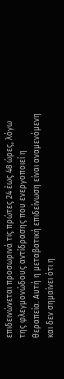επιδεινώνεται προσωρινά τις πρώτες 24 έως 48 ώρες, λόγω της φλεγμονώδους αντίδρασης που ενεργοποιεί η θεραπεία. Αυτή η μεταβατική επιδείνωση είναι αναμενόμενη και δεν σημαίνει ότι η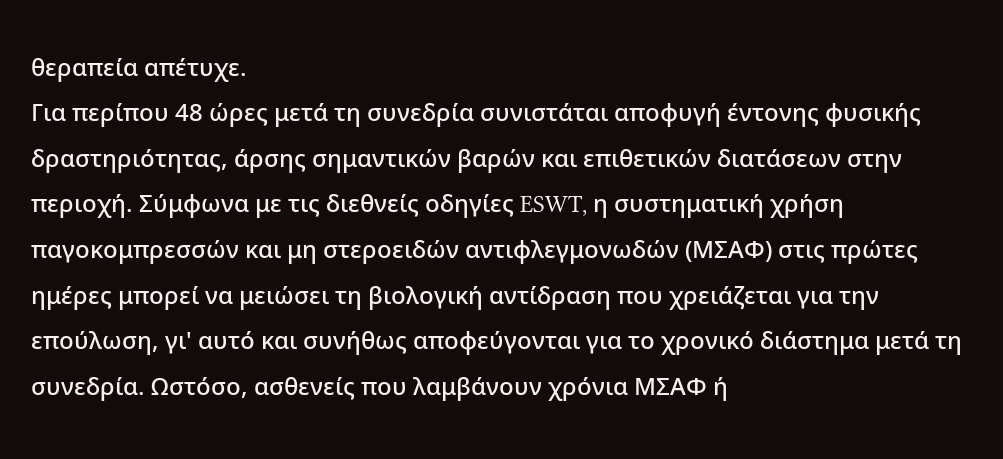θεραπεία απέτυχε.
Για περίπου 48 ώρες μετά τη συνεδρία συνιστάται αποφυγή έντονης φυσικής δραστηριότητας, άρσης σημαντικών βαρών και επιθετικών διατάσεων στην περιοχή. Σύμφωνα με τις διεθνείς οδηγίες ESWT, η συστηματική χρήση παγοκομπρεσσών και μη στεροειδών αντιφλεγμονωδών (ΜΣΑΦ) στις πρώτες ημέρες μπορεί να μειώσει τη βιολογική αντίδραση που χρειάζεται για την επούλωση, γι' αυτό και συνήθως αποφεύγονται για το χρονικό διάστημα μετά τη συνεδρία. Ωστόσο, ασθενείς που λαμβάνουν χρόνια ΜΣΑΦ ή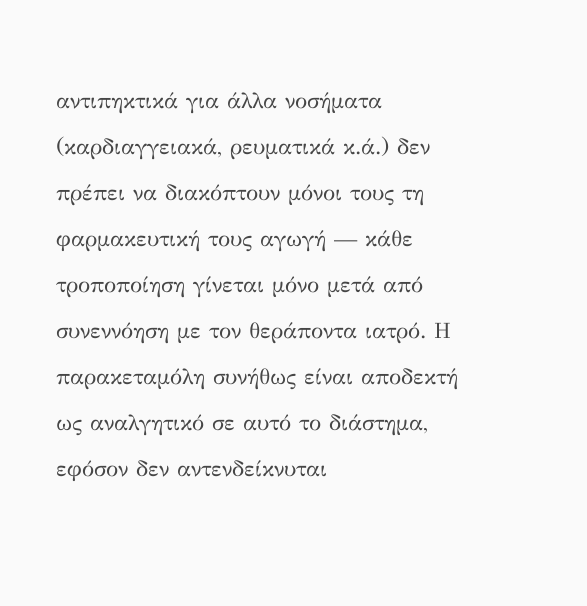αντιπηκτικά για άλλα νοσήματα (καρδιαγγειακά, ρευματικά κ.ά.) δεν πρέπει να διακόπτουν μόνοι τους τη φαρμακευτική τους αγωγή — κάθε τροποποίηση γίνεται μόνο μετά από συνεννόηση με τον θεράποντα ιατρό. Η παρακεταμόλη συνήθως είναι αποδεκτή ως αναλγητικό σε αυτό το διάστημα, εφόσον δεν αντενδείκνυται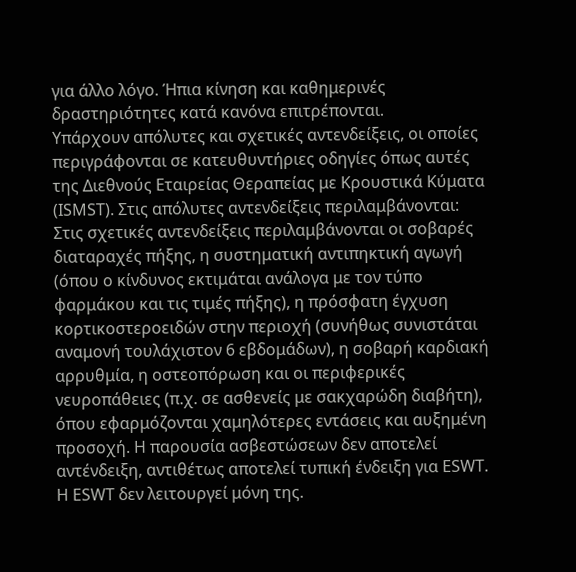για άλλο λόγο. Ήπια κίνηση και καθημερινές δραστηριότητες κατά κανόνα επιτρέπονται.
Υπάρχουν απόλυτες και σχετικές αντενδείξεις, οι οποίες περιγράφονται σε κατευθυντήριες οδηγίες όπως αυτές της Διεθνούς Εταιρείας Θεραπείας με Κρουστικά Κύματα (ISMST). Στις απόλυτες αντενδείξεις περιλαμβάνονται:
Στις σχετικές αντενδείξεις περιλαμβάνονται οι σοβαρές διαταραχές πήξης, η συστηματική αντιπηκτική αγωγή (όπου ο κίνδυνος εκτιμάται ανάλογα με τον τύπο φαρμάκου και τις τιμές πήξης), η πρόσφατη έγχυση κορτικοστεροειδών στην περιοχή (συνήθως συνιστάται αναμονή τουλάχιστον 6 εβδομάδων), η σοβαρή καρδιακή αρρυθμία, η οστεοπόρωση και οι περιφερικές νευροπάθειες (π.χ. σε ασθενείς με σακχαρώδη διαβήτη), όπου εφαρμόζονται χαμηλότερες εντάσεις και αυξημένη προσοχή. Η παρουσία ασβεστώσεων δεν αποτελεί αντένδειξη, αντιθέτως αποτελεί τυπική ένδειξη για ESWT.
Η ESWT δεν λειτουργεί μόνη της.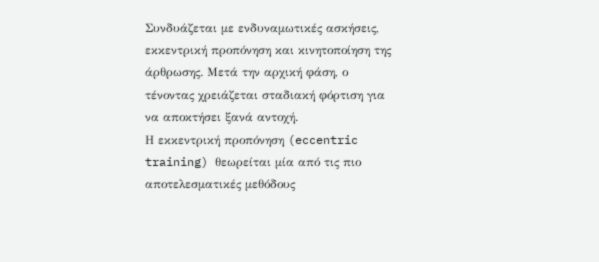Συνδυάζεται με ενδυναμωτικές ασκήσεις, εκκεντρική προπόνηση και κινητοποίηση της άρθρωσης. Μετά την αρχική φάση, ο τένοντας χρειάζεται σταδιακή φόρτιση για να αποκτήσει ξανά αντοχή.
Η εκκεντρική προπόνηση (eccentric training) θεωρείται μία από τις πιο αποτελεσματικές μεθόδους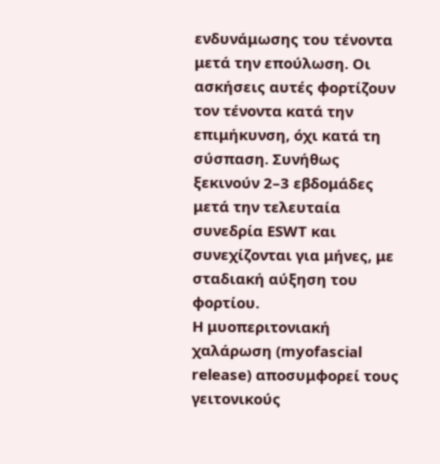ενδυνάμωσης του τένοντα μετά την επούλωση. Οι ασκήσεις αυτές φορτίζουν τον τένοντα κατά την επιμήκυνση, όχι κατά τη σύσπαση. Συνήθως ξεκινούν 2–3 εβδομάδες μετά την τελευταία συνεδρία ESWT και συνεχίζονται για μήνες, με σταδιακή αύξηση του φορτίου.
Η μυοπεριτονιακή χαλάρωση (myofascial release) αποσυμφορεί τους γειτονικούς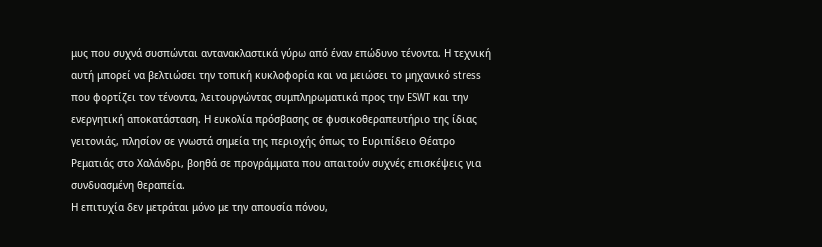μυς που συχνά συσπώνται αντανακλαστικά γύρω από έναν επώδυνο τένοντα. Η τεχνική αυτή μπορεί να βελτιώσει την τοπική κυκλοφορία και να μειώσει το μηχανικό stress που φορτίζει τον τένοντα, λειτουργώντας συμπληρωματικά προς την ESWT και την ενεργητική αποκατάσταση. Η ευκολία πρόσβασης σε φυσικοθεραπευτήριο της ίδιας γειτονιάς, πλησίον σε γνωστά σημεία της περιοχής όπως το Ευριπίδειο Θέατρο Ρεματιάς στο Χαλάνδρι, βοηθά σε προγράμματα που απαιτούν συχνές επισκέψεις για συνδυασμένη θεραπεία.
Η επιτυχία δεν μετράται μόνο με την απουσία πόνου,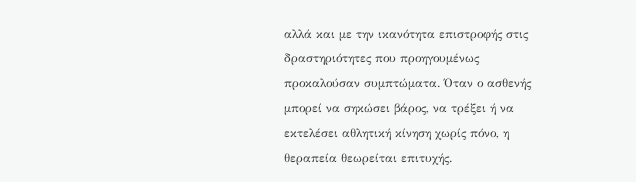αλλά και με την ικανότητα επιστροφής στις δραστηριότητες που προηγουμένως προκαλούσαν συμπτώματα. Όταν ο ασθενής μπορεί να σηκώσει βάρος, να τρέξει ή να εκτελέσει αθλητική κίνηση χωρίς πόνο, η θεραπεία θεωρείται επιτυχής.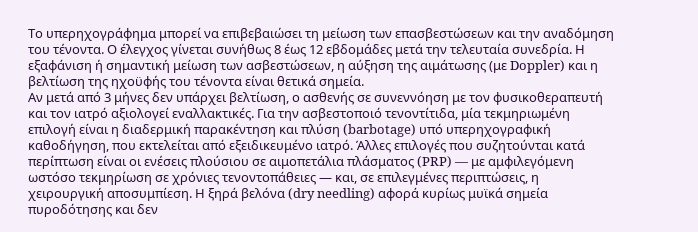Το υπερηχογράφημα μπορεί να επιβεβαιώσει τη μείωση των επασβεστώσεων και την αναδόμηση του τένοντα. Ο έλεγχος γίνεται συνήθως 8 έως 12 εβδομάδες μετά την τελευταία συνεδρία. Η εξαφάνιση ή σημαντική μείωση των ασβεστώσεων, η αύξηση της αιμάτωσης (με Doppler) και η βελτίωση της ηχοϋφής του τένοντα είναι θετικά σημεία.
Αν μετά από 3 μήνες δεν υπάρχει βελτίωση, ο ασθενής σε συνεννόηση με τον φυσικοθεραπευτή και τον ιατρό αξιολογεί εναλλακτικές. Για την ασβεστοποιό τενοντίτιδα, μία τεκμηριωμένη επιλογή είναι η διαδερμική παρακέντηση και πλύση (barbotage) υπό υπερηχογραφική καθοδήγηση, που εκτελείται από εξειδικευμένο ιατρό. Άλλες επιλογές που συζητούνται κατά περίπτωση είναι οι ενέσεις πλούσιου σε αιμοπετάλια πλάσματος (PRP) — με αμφιλεγόμενη ωστόσο τεκμηρίωση σε χρόνιες τενοντοπάθειες — και, σε επιλεγμένες περιπτώσεις, η χειρουργική αποσυμπίεση. Η ξηρά βελόνα (dry needling) αφορά κυρίως μυϊκά σημεία πυροδότησης και δεν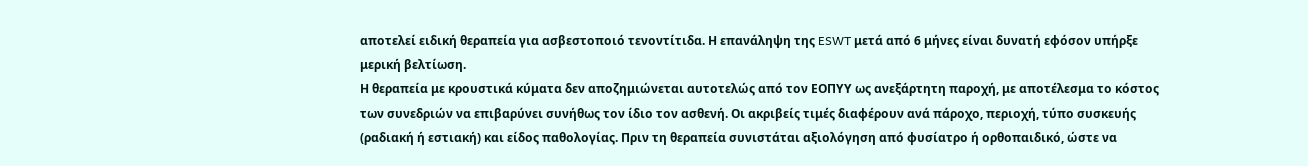αποτελεί ειδική θεραπεία για ασβεστοποιό τενοντίτιδα. Η επανάληψη της ESWT μετά από 6 μήνες είναι δυνατή εφόσον υπήρξε μερική βελτίωση.
Η θεραπεία με κρουστικά κύματα δεν αποζημιώνεται αυτοτελώς από τον ΕΟΠΥΥ ως ανεξάρτητη παροχή, με αποτέλεσμα το κόστος των συνεδριών να επιβαρύνει συνήθως τον ίδιο τον ασθενή. Οι ακριβείς τιμές διαφέρουν ανά πάροχο, περιοχή, τύπο συσκευής (ραδιακή ή εστιακή) και είδος παθολογίας. Πριν τη θεραπεία συνιστάται αξιολόγηση από φυσίατρο ή ορθοπαιδικό, ώστε να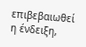επιβεβαιωθεί η ένδειξη,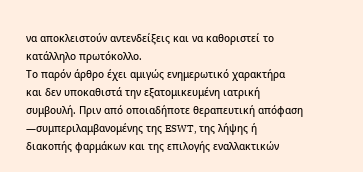να αποκλειστούν αντενδείξεις και να καθοριστεί το κατάλληλο πρωτόκολλο.
Το παρόν άρθρο έχει αμιγώς ενημερωτικό χαρακτήρα και δεν υποκαθιστά την εξατομικευμένη ιατρική συμβουλή. Πριν από οποιαδήποτε θεραπευτική απόφαση —συμπεριλαμβανομένης της ESWT, της λήψης ή διακοπής φαρμάκων και της επιλογής εναλλακτικών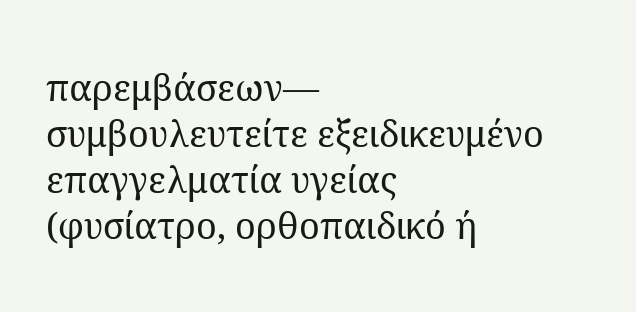παρεμβάσεων— συμβουλευτείτε εξειδικευμένο επαγγελματία υγείας (φυσίατρο, ορθοπαιδικό ή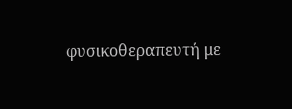φυσικοθεραπευτή με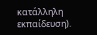κατάλληλη εκπαίδευση).